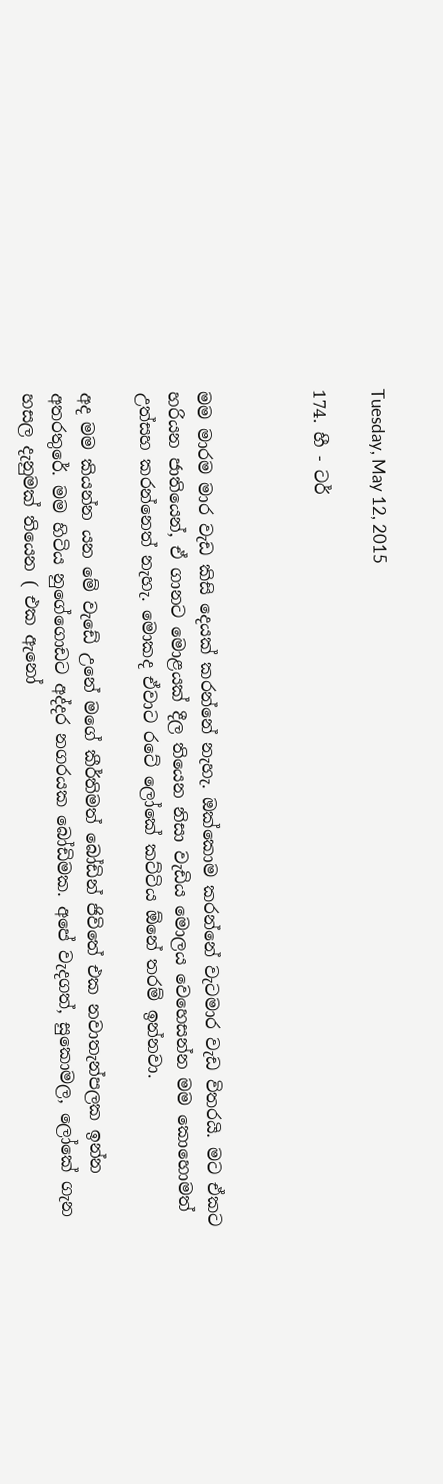Tuesday, May 12, 2015

174. හී - ටර්



මම මාරම මාර වැඩ කිසි දෙයක් කරන්නේ නැහැ. ඔක්කොම කරන්නේ වැටමාර වැඩ විතරයි. මට ඒකට හරියන ජාතියෙන්, ඒ ගානට මොළයක් දීල තියෙන නිසා වැඩිය මොලය වෙහෙසන්න මම කොහොමත් උත්සහ කරන්නෙත් නැහැ. මොකද ඒවාට රටේ ලෝකේ කට්ටිය ඕනේ තරම් ඉන්නවා.

අද මම කියන්න යන මේ වැඩේ උනේ මගේ කීර්තිමත් බෝඩින් ජිවිතේ එක නවාතැන්පලක ඉන්න අතරතුරේ. මම හිටිය නුගේගොඩට අද්දර නගරයක බෝඩිමක. අපේ වැදගත්, සුකොමල, ලෝකේ ගැන හසල දැනුමක් තියෙන ( එක ඇනෝ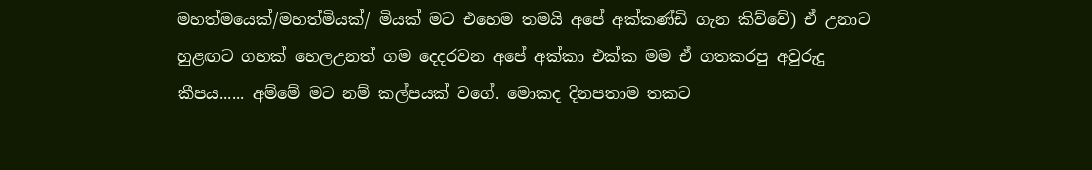මහත්මයෙක්/මහත්මියක්/ මියක් මට එහෙම තමයි අපේ අක්කණ්ඩි ගැන කිව්වේ) ඒ උනාට හුළඟට ගහක් හෙලඋනත් ගම දෙදරවන අපේ අක්කා එක්ක මම ඒ ගතකරපු අවුරුදු කීපය...... අම්මේ මට නම් කල්පයක් වගේ. මොකද දිනපතාම තකට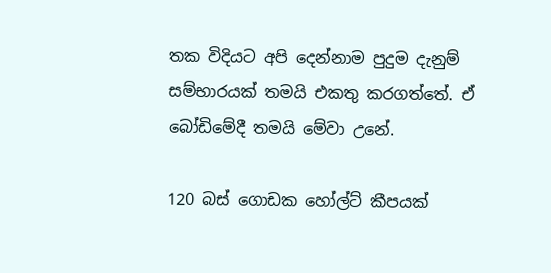තක විදියට අපි දෙන්නාම පුදුම දැනුම් සම්භාරයක් තමයි එකතු කරගත්තේ. ඒ බෝඩිමේදී තමයි මේවා උනේ.

120 බස් ගොඩක හෝල්ට් කීපයක්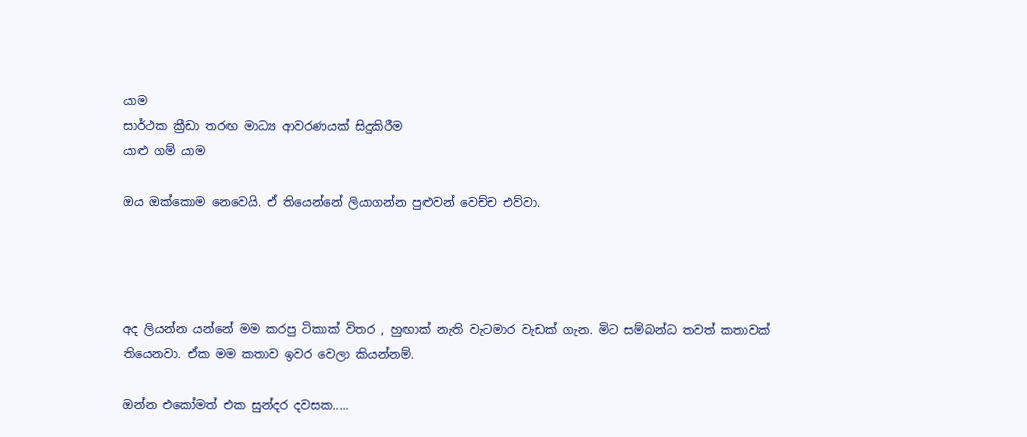යාම
සාර්ථක ක්‍රීඩා තරඟ මාධ්‍ය ආවරණයක් සිදුකිරීම
යාළු ගම් යාම

ඔය ඔක්කොම නෙවෙයි. ඒ තියෙන්නේ ලියාගන්න පුළුවන් වෙච්ච එව්වා.




අද ලියන්න යන්නේ මම කරපු ටිකාක් විතර , හුඟාක් නැති වැටමාර වැඩක් ගැන. මිට සම්බන්ධ තවත් කතාවක් තියෙනවා. ඒක මම කතාව ඉවර වෙලා කියන්නම්.

ඔන්න එකෝමත් එක සුන්දර දවසක.....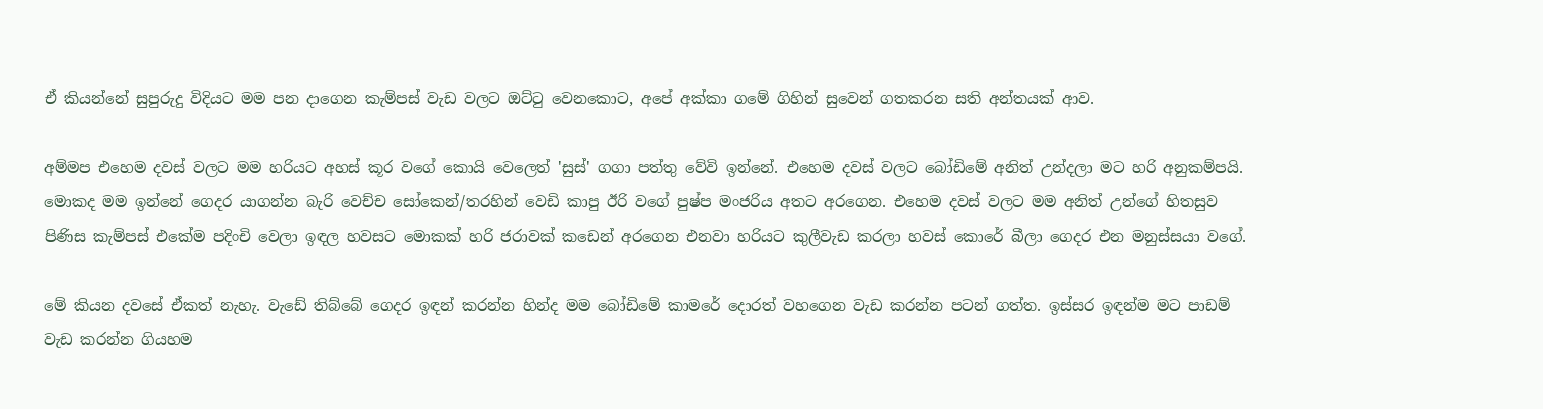ඒ කියන්නේ සුපුරුදු විදියට මම පන දාගෙන කැම්පස් වැඩ වලට ඔට්ටු වෙනකොට, අපේ අක්කා ගමේ ගිහින් සුවෙන් ගතකරන සති අන්තයක් ආව.

අම්මප එහෙම දවස් වලට මම හරියට අහස් කූර වගේ කොයි වෙලෙත් 'සුස්' ගගා පත්තු වේවි ඉන්නේ. එහෙම දවස් වලට බෝඩිමේ අනිත් උන්දලා මට හරි අනුකම්පයි. මොකද මම ඉන්නේ ගෙදර යාගන්න බැරි වෙච්ච සෝකෙන්/තරහින් වෙඩි කාපු ඊරි වගේ පුෂ්ප මංජරිය අතට අරගෙන. එහෙම දවස් වලට මම අනිත් උන්ගේ හිතසුව පිණිස කැම්පස් එකේම පදිංචි වෙලා ඉඳල හවසට මොකක් හරි ජරාවක් කඩෙන් අරගෙන එනවා හරියට කුලීවැඩ කරලා හවස් කොරේ බීලා ගෙදර එන මනුස්සයා වගේ.

මේ කියන දවසේ ඒකත් නැහැ. වැඩේ තිබ්බේ ගෙදර ඉඳන් කරන්න හින්ද මම බෝඩිමේ කාමරේ දොරත් වහගෙන වැඩ කරන්න පටන් ගත්ත. ඉස්සර ඉඳන්ම මට පාඩම් වැඩ කරන්න ගියහම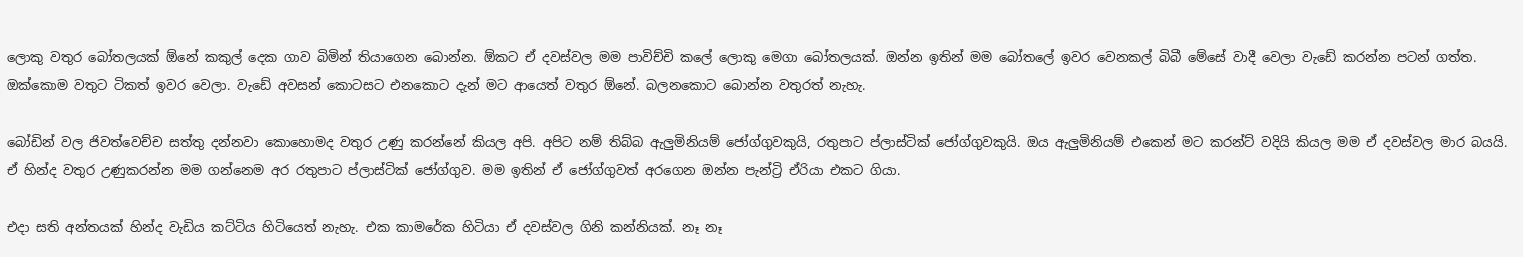ලොකු වතුර බෝතලයක් ඕනේ කකුල් දෙක ගාව බිමින් තියාගෙන බොන්න. ඕකට ඒ දවස්වල මම පාවිච්චි කලේ ලොකු මෙගා බෝතලයක්. ඔන්න ඉතින් මම බෝතලේ ඉවර වෙනකල් බිබී මේසේ වාදී වෙලා වැඩේ කරන්න පටන් ගත්ත. ඔක්කොම වතුට ටිකත් ඉවර වෙලා. වැඩේ අවසන් කොටසට එනකොට දැන් මට ආයෙත් වතුර ඕනේ. බලනකොට බොන්න වතුරත් නැහැ.

බෝඩින් වල ජිවත්වෙච්ච සත්තු දන්නවා කොහොමද වතුර උණු කරන්නේ කියල අපි. අපිට නම් තිබ්බ ඇලුමිනියම් ජෝග්ගුවකුයි, රතුපාට ප්ලාස්ටික් ජෝග්ගුවකුයි. ඔය ඇලුමිනියම් එකෙන් මට කරන්ට් වදියි කියල මම ඒ දවස්වල මාර බයයි. ඒ හින්ද වතුර උණුකරන්න මම ගන්නෙම අර රතුපාට ප්ලාස්ටික් ජෝග්ගුව. මම ඉතින් ඒ ජෝග්ගුවත් අරගෙන ඔන්න පැන්ට්‍රි ඒරියා එකට ගියා.

එදා සති අන්තයක් හින්ද වැඩිය කට්ටිය හිටියෙත් නැහැ. එක කාමරේක හිටියා ඒ දවස්වල ගිනි කන්නියක්. නෑ නෑ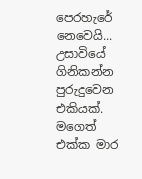පෙරහැරේ නෙවෙයි... උසාවියේ ගිනිකන්න පුරුදුවෙන එකියක්. මගෙත් එක්ක මාර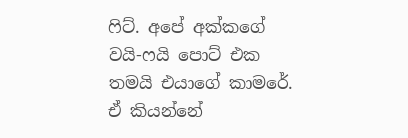ෆිට්. අපේ අක්කගේ වයි-ෆයි පොට් එක තමයි එයාගේ කාමරේ. ඒ කියන්නේ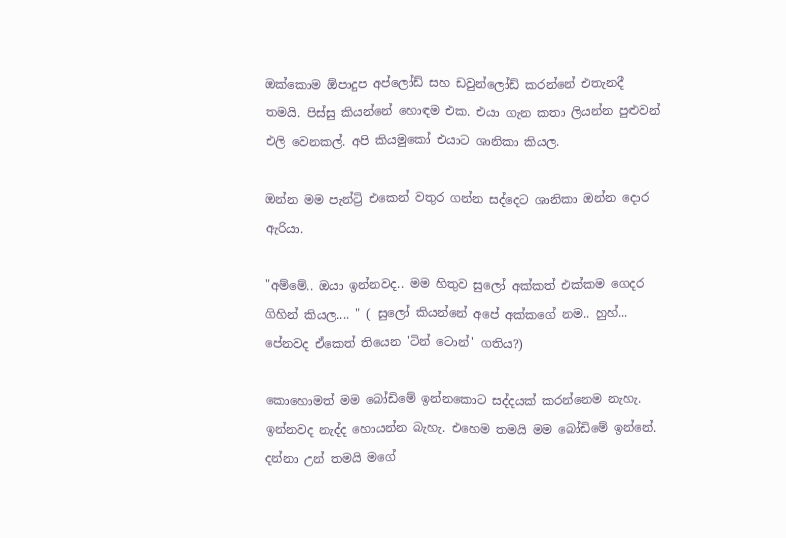ඔක්කොම ඕපාදුප අප්ලෝඩ් සහ ඩවුන්ලෝඩ් කරන්නේ එතැනදී තමයි. පිස්සු කියන්නේ හොඳම එක. එයා ගැන කතා ලියන්න පුළුවන් එලි වෙනකල්. අපි කියමුකෝ එයාට ශානිකා කියල.

ඔන්න මම පැන්ට්‍රි එකෙන් වතුර ගන්න සද්දෙට ශානිකා ඔන්න දොර ඇරියා.

"අම්මේ.. ඔයා ඉන්නවද.. මම හිතුව සුලෝ අක්කත් එක්කම ගෙදර ගිහින් කියල.... " ( සුලෝ කියන්නේ අපේ අක්කගේ නම.. හුහ්... පේනවද ඒකෙත් තියෙන 'ටින් ටොන්' ගතිය?)

කොහොමත් මම බෝඩිමේ ඉන්නකොට සද්දයක් කරන්නෙම නැහැ. ඉන්නවද නැද්ද හොයන්න බැහැ. එහෙම තමයි මම බෝඩිමේ ඉන්නේ. දන්නා උන් තමයි මගේ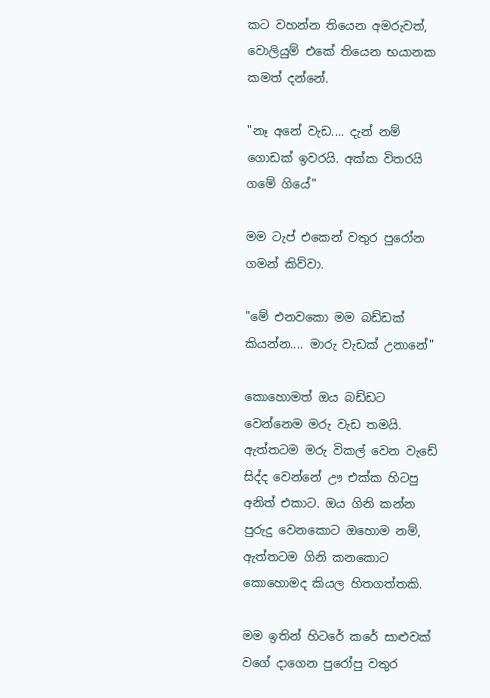කට වහන්න තියෙන අමරුවත්, වොලියුම් එකේ තියෙන භයානක කමත් දන්නේ.

"නෑ අනේ වැඩ.... දැන් නම් ගොඩක් ඉවරයි. අක්ක විතරයි ගමේ ගියේ"

මම ටැප් එකෙන් වතුර පුරෝන ගමන් කිව්වා.

"මේ එනවකො මම බඩ්ඩක් කියන්න.... මාරු වැඩක් උනානේ"

කොහොමත් ඔය බඩ්ඩට වෙන්නෙම මරු වැඩ තමයි. ඇත්තටම මරු විකල් වෙන වැඩේ සිද්ද වෙන්නේ ඌ එක්ක හිටපු අනිත් එකාට. ඔය ගිනි කන්න පුරුදු වෙනකොට ඔහොම නම්, ඇත්තටම ගිනි කනකොට කොහොමද කියල හිතගත්තකි.

මම ඉතින් හිටරේ කරේ සාළුවක් වගේ දාගෙන පුරෝපු වතුර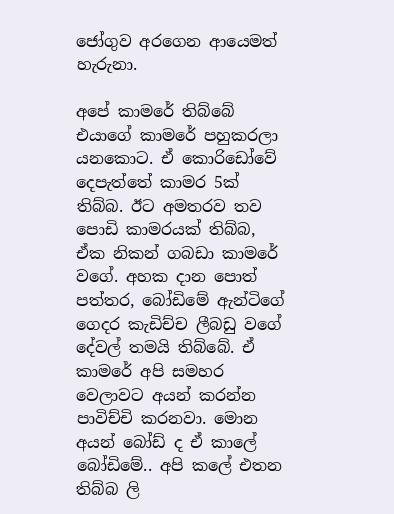ජෝගුව අරගෙන ආයෙමත් හැරුනා.

අපේ කාමරේ තිබ්බේ එයාගේ කාමරේ පහුකරලා යනකොට. ඒ කොරිඩෝවේ දෙපැත්තේ කාමර 5ක් තිබ්බ. ඊට අමතරව තව පොඩි කාමරයක් තිබ්බ, ඒක නිකන් ගබඩා කාමරේ වගේ. අහක දාන පොත් පත්තර, බෝඩිමේ ඇන්ටිගේ ගෙදර කැඩිච්ච ලීබඩු වගේ දේවල් තමයි තිබ්බේ. ඒ කාමරේ අපි සමහර වෙලාවට අයන් කරන්න පාවිච්චි කරනවා. මොන අයන් බෝඩ් ද ඒ කාලේ බෝඩිමේ.. අපි කලේ එතන තිබ්බ ලි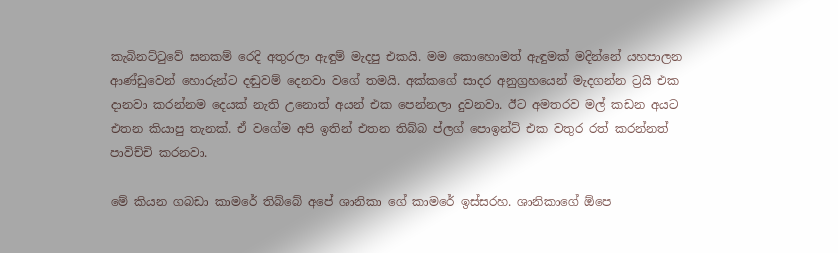කැබිනට්ටුවේ ඝනකම් රෙදි අතුරලා ඇඳුම් මැදපු එකයි. මම කොහොමත් ඇඳුමක් මදින්නේ යහපාලන ආණ්ඩුවෙන් හොරුන්ට දඬුවම් දෙනවා වගේ තමයි. අක්කගේ සාදර අනුග්‍රහයෙන් මැදගන්න ට්‍රයි එක දානවා කරන්නම දෙයක් නැති උනොත් අයන් එක පෙන්නලා දුවනවා. ඊට අමතරව මල් කඩන අයට එතන කියාපු තැනක්. ඒ වගේම අපි ඉතින් එතන තිබ්බ ප්ලග් පොඉන්ට් එක වතුර රත් කරන්නත් පාවිච්චි කරනවා.

මේ කියන ගබඩා කාමරේ තිබ්බේ අපේ ශානිකා ගේ කාමරේ ඉස්සරහ. ශානිකාගේ ඕපෙ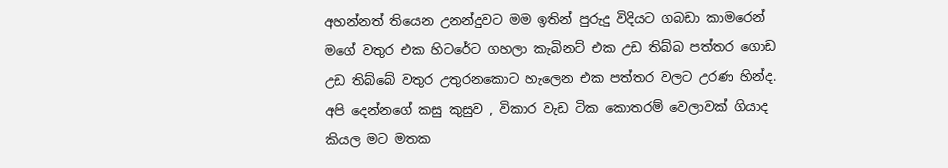අහන්නත් තියෙන උනන්දුවට මම ඉතින් පුරුදු විදියට ගබඩා කාමරෙන් මගේ වතුර එක හිටරේට ගහලා කැබිනට් එක උඩ තිබ්බ පත්තර ගොඩ උඩ තිබ්බේ වතුර උතුරනකොට හැලෙන එක පත්තර වලට උරණ හින්ද. අපි දෙන්නගේ කසු කුසුව , විකාර වැඩ ටික කොතරම් වෙලාවක් ගියාද කියල මට මතක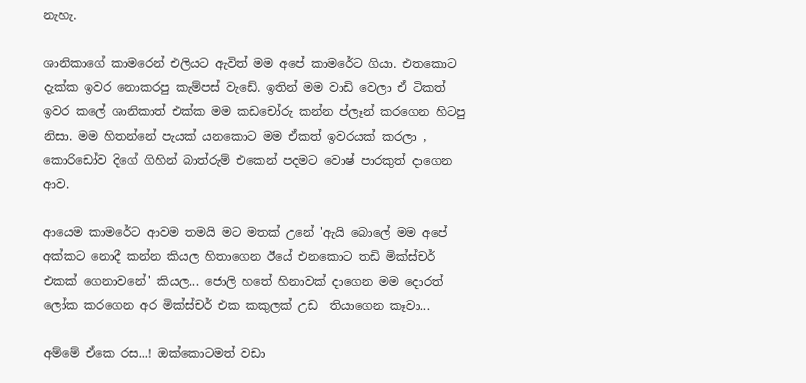නැහැ.

ශානිකාගේ කාමරෙන් එලියට ඇවිත් මම අපේ කාමරේට ගියා. එතකොට දැක්ක ඉවර නොකරපු කැම්පස් වැඩේ. ඉතින් මම වාඩි වෙලා ඒ ටිකත් ඉවර කලේ ශානිකාත් එක්ක මම කඩචෝරු කන්න ප්ලෑන් කරගෙන හිටපු නිසා. මම හිතන්නේ පැයක් යනකොට මම ඒකත් ඉවරයක් කරලා , කොරිඩෝව දිගේ ගිහින් බාත්රුම් එකෙන් පදමට වොෂ් පාරකුත් දාගෙන ආව.

ආයෙම කාමරේට ආවම තමයි මට මතක් උනේ 'ඇයි බොලේ මම අපේ අක්කට නොදී කන්න කියල හිතාගෙන ඊයේ එනකොට තඩි මික්ස්චර් එකක් ගෙනාවනේ' කියල... ජොලි හතේ හිනාවක් දාගෙන මම දොරත් ලෝක කරගෙන අර මික්ස්චර් එක කකුලක් උඩ  තියාගෙන කෑවා...

අම්මේ ඒකෙ රස...! ඔක්කොටමත් වඩා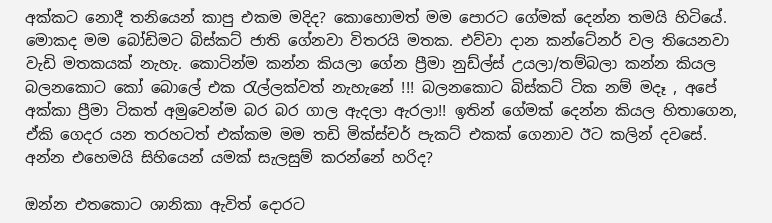අක්කට නොදී තනියෙන් කාපු එකම මදිද? කොහොමත් මම පොරට ගේමක් දෙන්න තමයි හිටියේ. මොකද මම බෝඩිමට බිස්කට් ජාති ගේනවා විතරයි මතක. එව්වා දාන කන්ටේනර් වල තියෙනවා වැඩි මතකයක් නැහැ. කොටින්ම කන්න කියලා ගේන ප්‍රීමා නුඩ්ල්ස් උයලා/තම්බලා කන්න කියල බලනකොට කෝ බොලේ එක රැල්ලක්වත් නැහැනේ !!! බලනකොට බිස්කට් ටික නම් මදෑ , අපේ අක්කා ප්‍රීමා ටිකත් අමුවෙන්ම බර බර ගාල ඇදලා ඇරලා!! ඉතින් ගේමක් දෙන්න කියල හිතාගෙන, ඒකි ගෙදර යන තරහටත් එක්කම මම තඩි මික්ස්චර් පැකට් එකක් ගෙනාව ඊට කලින් දවසේ. අන්න එහෙමයි සිහියෙන් යමක් සැලසුම් කරන්නේ හරිද?

ඔන්න එතකොට ශානිකා ඇවිත් දොරට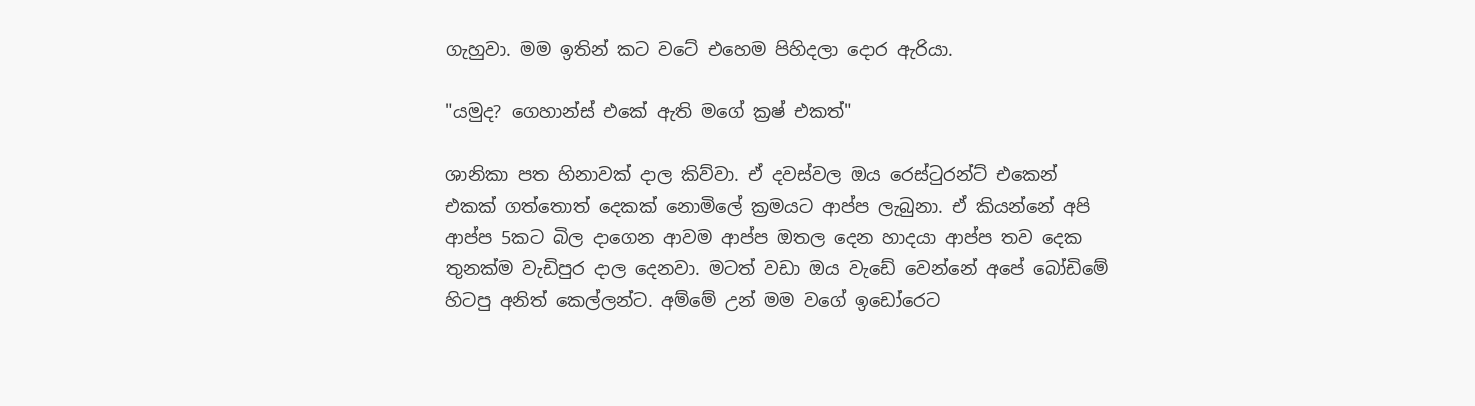ගැහුවා. මම ඉතින් කට වටේ එහෙම පිහිදලා දොර ඇරියා.

"යමුද? ගෙහාන්ස් එකේ ඇති මගේ ක්‍රෂ් එකත්"

ශානිකා පත හිනාවක් දාල කිව්වා. ඒ දවස්වල ඔය රෙස්ටුරන්ට් එකෙන් එකක් ගත්තොත් දෙකක් නොමිලේ ක්‍රමයට ආප්ප ලැබුනා. ඒ කියන්නේ අපි ආප්ප 5කට බිල දාගෙන ආවම ආප්ප ඔතල දෙන හාදයා ආප්ප තව දෙක තුනක්ම වැඩිපුර දාල දෙනවා. මටත් වඩා ඔය වැඩේ වෙන්නේ අපේ බෝඩිමේ හිටපු අනිත් කෙල්ලන්ට. අම්මේ උන් මම වගේ ඉඩෝරෙට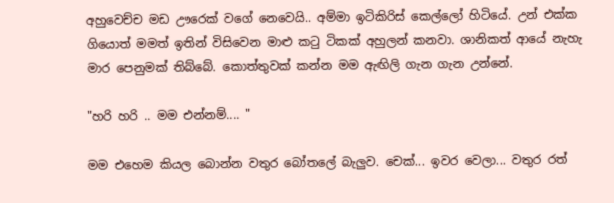අහුවෙච්ච මඩ ඌරෙක් වගේ නෙවෙයි.. අම්මා ඉටිකිරිස් කෙල්ලෝ හිටියේ. උන් එක්ක ගියොත් මමත් ඉතින් විසිවෙන මාළු කටු ටිකක් අහුලන් කනවා. ශානිකත් ආයේ නැහැ මාර පෙනුමක් තිබ්බේ. කොත්තුවක් කන්න මම ඇඟිලි ගැන ගැන උන්නේ.

"හරි හරි .. මම එන්නම්.... "

මම එහෙම කියල බොන්න වතුර බෝතලේ බැලුව. චෙක්... ඉවර වෙලා... වතුර රත්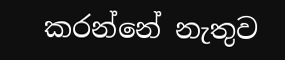කරන්නේ නැතුව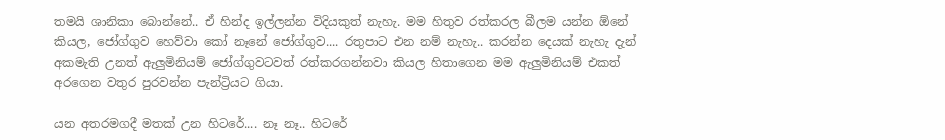තමයි ශානිකා බොන්නේ.. ඒ හින්ද ඉල්ලන්න විදියකුත් නැහැ. මම හිතුව රත්කරල බීලම යන්න ඕනේ කියල, ජෝග්ගුව හෙව්වා කෝ නෑනේ ජෝග්ගුව.... රතුපාට එන නම් නැහැ.. කරන්න දෙයක් නැහැ දැන් අකමැති උනත් ඇලුමිනියම් ජෝග්ගුවටවත් රත්කරගන්නවා කියල හිතාගෙන මම ඇලුමිනියම් එකත් අරගෙන වතුර පුරවන්න පැන්ට්‍රියට ගියා.

යන අතරමගදී මතක් උන හිටරේ.... නෑ නෑ.. හිටරේ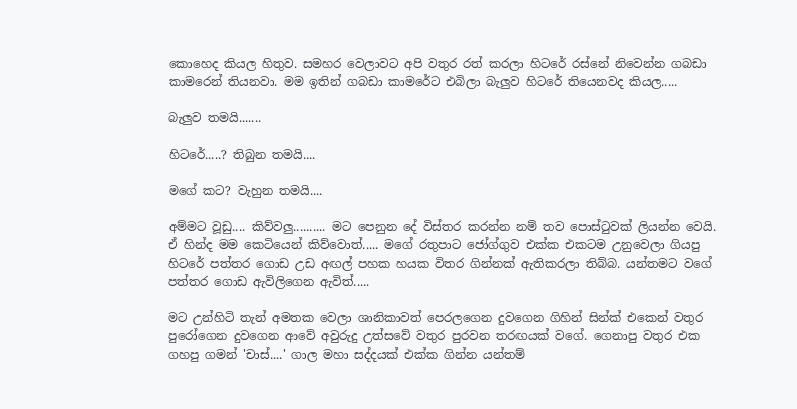කොහෙද කියල හිතුව. සමහර වෙලාවට අපි වතුර රත් කරලා හිටරේ රස්නේ නිවෙන්න ගබඩා කාමරෙන් තියනවා. මම ඉතින් ගබඩා කාමරේට එබිලා බැලුව හිටරේ තියෙනවද කියල.....

බැලුව තමයි.......

හිටරේ.....? තිබුන තමයි....

මගේ කට? වැහුන තමයි....

අම්මට වූඩු.... කිව්වලු.......... මට පෙනුන දේ විස්තර කරන්න නම් තව පොස්ටුවක් ලියන්න වෙයි. ඒ හින්ද මම කෙටියෙන් කිව්වොත්..... මගේ රතුපාට ජෝග්ගුව එක්ක එකටම උනුවෙලා ගියපු හිටරේ පත්තර ගොඩ උඩ අඟල් පහක හයක විතර ගින්නක් ඇතිකරලා තිබ්බ. යන්තමට වගේ පත්තර ගොඩ ඇවිලිගෙන ඇවිත්.....

මට උන්හිටි තැන් අමතක වෙලා ශානිකාවත් පෙරලගෙන දුවගෙන ගිහින් සින්ක් එකෙන් වතුර පුරෝගෙන දුවගෙන ආවේ අවුරුදු උත්සවේ වතුර පුරවන තරඟයක් වගේ. ගෙනාපු වතුර එක ගහපු ගමන් 'චාස්....' ගාල මහා සද්දයක් එක්ක ගින්න යන්තම්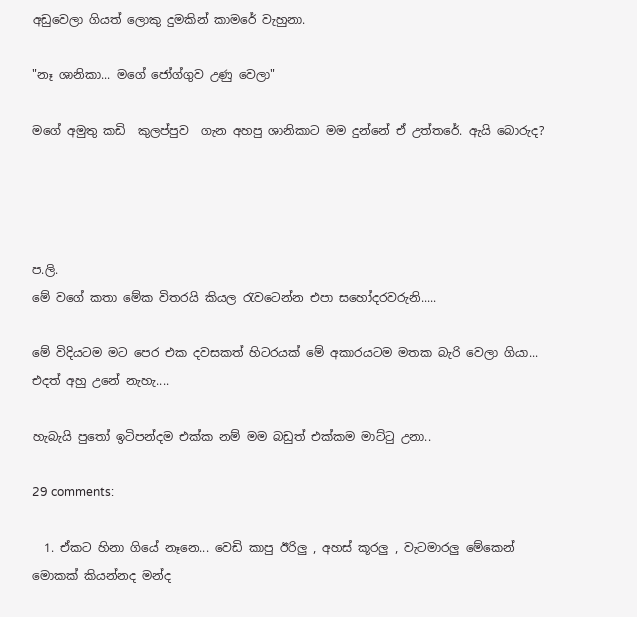අඩුවෙලා ගියත් ලොකු දුමකින් කාමරේ වැහුනා.

"නෑ ශානිකා... මගේ ජෝග්ගුව උණු වෙලා"

මගේ අමුතු කඩි  කුලප්පුව  ගැන අහපු ශානිකාට මම දුන්නේ ඒ උත්තරේ. ඇයි බොරුද?




ප.ලි.
මේ වගේ කතා මේක විතරයි කියල රැවටෙන්න එපා සහෝදරවරුනි.....

මේ විදියටම මට පෙර එක දවසකත් හිටරයක් මේ අකාරයටම මතක බැරි වෙලා ගියා... එදත් අහු උනේ නැහැ....

හැබැයි පුතෝ ඉටිපන්දම එක්ක නම් මම බඩුත් එක්කම මාට්ටු උනා..

29 comments:

  1. ඒකට හිනා ගියේ නෑනෙ... වෙඩි කාපු ඊරිලු , අහස් කූරලු , වැටමාරලු මේකෙන් මොකක් කියන්නද මන්ද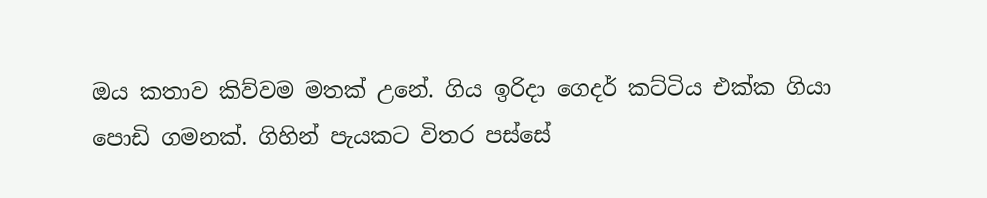ඔය කතාව කිව්වම මතක් උනේ. ගිය ඉරිදා ගෙදර් කට්ටිය එක්ක ගියා පොඩි ගමනක්. ගිහින් පැයකට විතර පස්සේ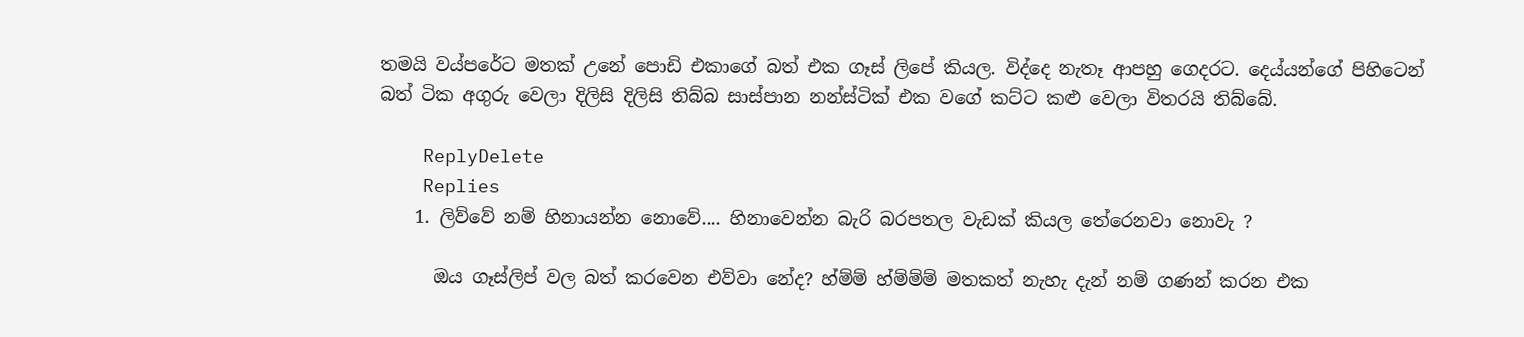තමයි වය්පරේට මතක් උනේ පොඩි එකාගේ බත් එක ගෑස් ලිපේ කියල. විද්දෙ නැතෑ ආපහු ගෙදරට. දෙය්යන්ගේ පිහිටෙන් බත් ටික අගුරු වෙලා දිලිසි දිලිසි තිබ්බ සාස්පාන නන්ස්ටික් එක වගේ කට්ට කළු වෙලා විතරයි තිබ්බේ.

    ReplyDelete
    Replies
    1. ලිව්වේ නම් හිනායන්න නොවේ.... හිනාවෙන්න බැරි බරපතල වැඩක් කියල තේරෙනවා නොවැ ?

      ඔය ගෑස්ලිප් වල බත් කරවෙන එව්වා නේද? හ්ම්ම් හ්ම්ම්ම් මතකත් නැහැ දැන් නම් ගණන් කරන එක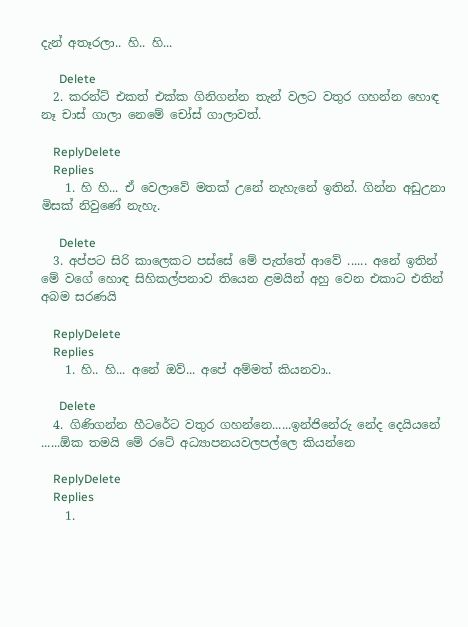දැන් අතෑරලා.. හි.. හි...

      Delete
  2. කරන්ට් එකත් එක්ක ගිනිගන්න තැන් වලට වතුර ගහන්න හොඳ නෑ චාස් ගාලා නෙමේ චෝස් ගාලාවත්.

    ReplyDelete
    Replies
    1. හි හි... ඒ වෙලාවේ මතක් උනේ නැහැනේ ඉතින්. ගින්න අඩුඋනා මිසක් නිවුණේ නැහැ.

      Delete
  3. අප්පට සිරි කාලෙකට පස්සේ මේ පැත්තේ ආවේ ...... අනේ ඉතින් මේ වගේ හොඳ සිහිකල්පනාව තියෙන ළමයින් අහු වෙන එකාට එතින් අබම සරණයි

    ReplyDelete
    Replies
    1. හි.. හි... අනේ ඔව්... අපේ අම්මත් කියනවා..

      Delete
  4. ගිණිගන්න හීටරේට වතුර ගහන්නෙ......ඉන්ජිනේරු නේද දෙයියනේ ......ඕක තමයි මේ රටේ අධ්‍යාපනයවලපල්ලෙ කියන්නෙ

    ReplyDelete
    Replies
    1.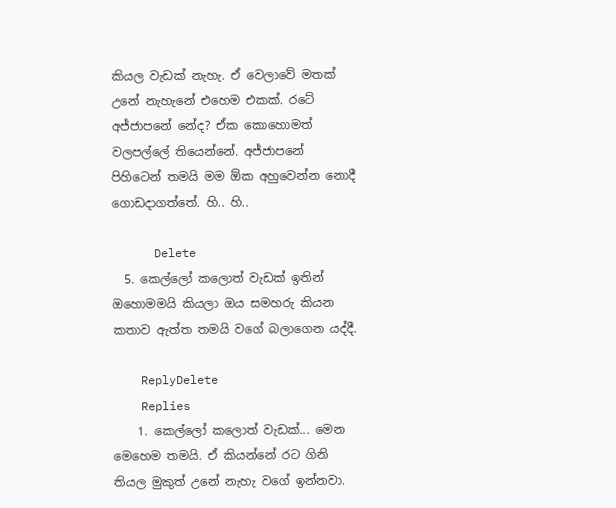කියල වැඩක් නැහැ. ඒ වෙලාවේ මතක් උනේ නැහැනේ එහෙම එකක්. රටේ අජ්ජාපනේ නේද? ඒක කොහොමත් වලපල්ලේ තියෙන්නේ. අජ්ජාපනේ පිහිටෙන් තමයි මම ඕක අහුවෙන්න නොදී ගොඩදාගත්තේ. හි.. හි..

      Delete
  5. කෙල්ලෝ කලොත් වැඩක් ඉතින් ඔහොමමයි කියලා ඔය සමහරු කියන කතාව ඇත්ත තමයි වගේ බලාගෙන යද්දී.

    ReplyDelete
    Replies
    1. කෙල්ලෝ කලොත් වැඩක්... මෙන මෙහෙම තමයි. ඒ කියන්නේ රට ගිනි තියල මුකුත් උනේ නැහැ වගේ ඉන්නවා.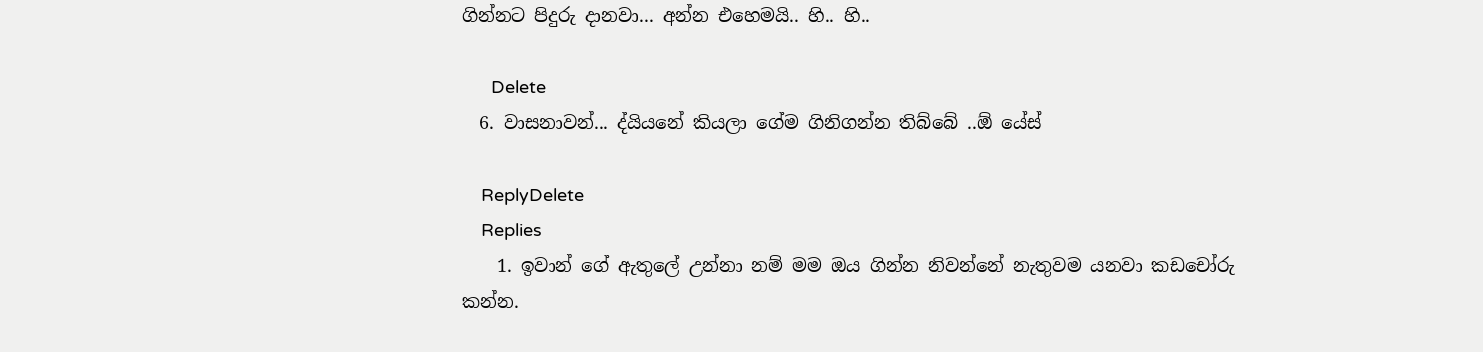ගින්නට පිදුරු දානවා... අන්න එහෙමයි.. හි.. හි..

      Delete
  6. වාසනාවන්... ද්යියනේ කියලා ගේම ගිනිගන්න තිබ්බේ ..ඕ යේස්

    ReplyDelete
    Replies
    1. ඉවාන් ගේ ඇතුලේ උන්නා නම් මම ඔය ගින්න නිවන්නේ නැතුවම යනවා කඩචෝරු කන්න.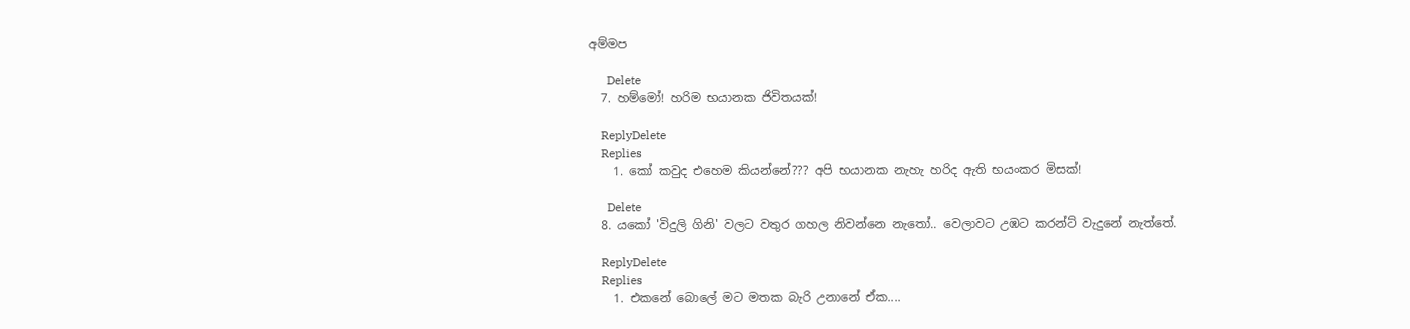අම්මප

      Delete
  7. හම්මෝ! හරිම භයානක ජිවිතයක්!

    ReplyDelete
    Replies
    1. කෝ කවුද එහෙම කියන්නේ??? අපි භයානක නැහැ හරිද ඇති භයංකර මිසක්!

      Delete
  8. යකෝ 'විදුලි ගිනි' වලට වතුර ගහල නිවන්නෙ නැතෝ.. වෙලාවට උඹට කරන්ට් වැදුනේ නැත්තේ.

    ReplyDelete
    Replies
    1. එකනේ බොලේ මට මතක බැරි උනානේ ඒක....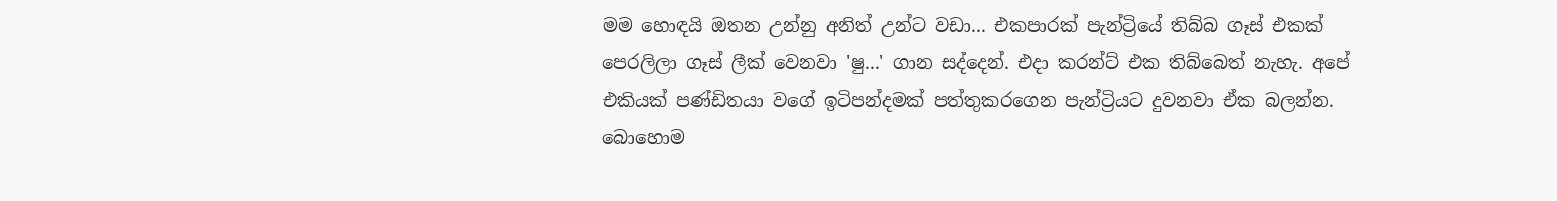මම හොඳයි ඔතන උන්නු අනිත් උන්ට වඩා... එකපාරක් පැන්ට්‍රියේ තිබ්බ ගෑස් එකක් පෙරලිලා ගෑස් ලීක් වෙනවා 'ෂු...' ගාන සද්දෙන්. එදා කරන්ට් එක තිබ්බෙත් නැහැ. අපේ එකියක් පණ්ඩිතයා වගේ ඉටිපන්දමක් පත්තුකරගෙන පැන්ට්‍රියට දුවනවා ඒක බලන්න. බොහොම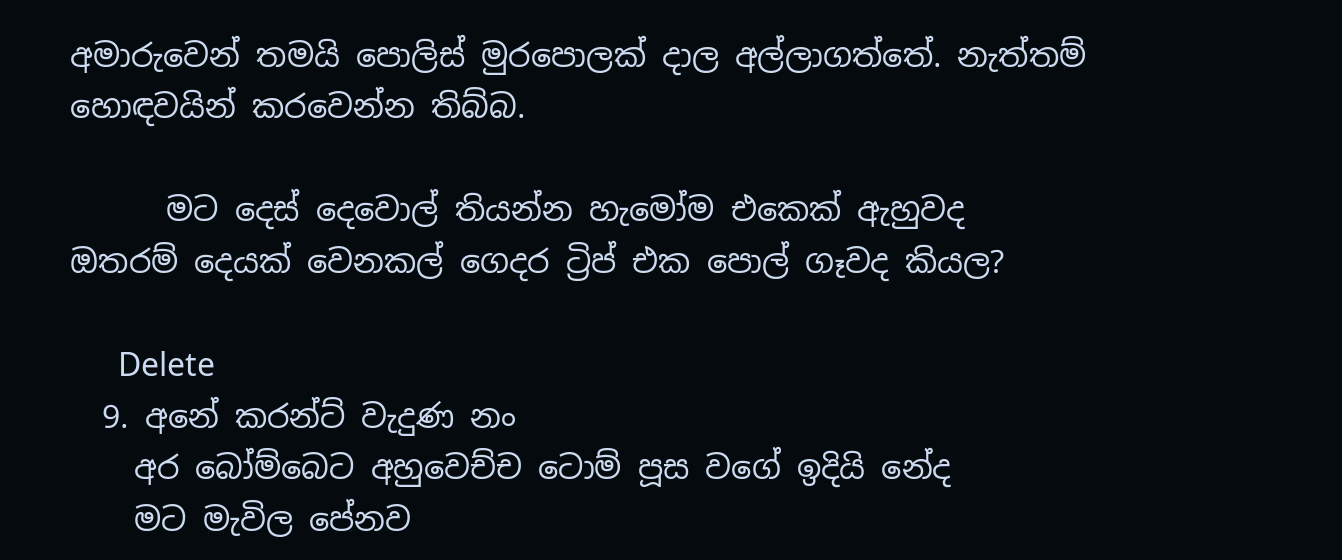අමාරුවෙන් තමයි පොලිස් මුරපොලක් දාල අල්ලාගත්තේ. නැත්තම් හොඳවයින් කරවෙන්න තිබ්බ.

      මට දෙස් දෙවොල් තියන්න හැමෝම එකෙක් ඇහුවද ඔතරම් දෙයක් වෙනකල් ගෙදර ට්‍රිප් එක පොල් ගෑවද කියල?

      Delete
  9. අනේ කරන්ට් වැදුණ නං
    අර බෝම්බෙට අහුවෙච්ච ටොම් පූස වගේ ඉදියි නේද
    මට මැවිල පේනව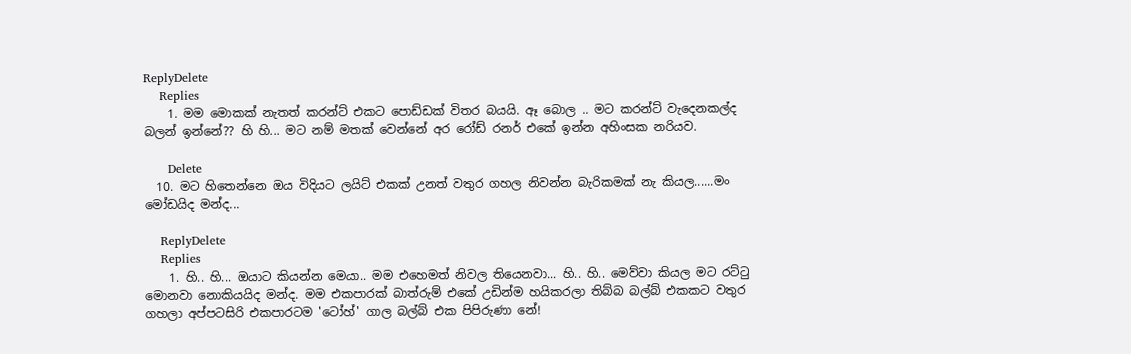ReplyDelete
    Replies
    1. මම මොකක් නැතත් කරන්ට් එකට පොඩ්ඩක් විතර බයයි. ඈ බොල .. මට කරන්ට් වැදෙනකල්ද බලන් ඉන්නේ?? හි හි... මට නම් මතක් වෙන්නේ අර රෝඩ් රනර් එකේ ඉන්න අහිංසක නරියව.

      Delete
  10. මට හිතෙන්නෙ ඔය විදියට ලයිට් එකක් උනත් වතුර ගහල නිවන්න බැරිකමක් නැ කියල......මං මෝඩයිද මන්ද...

    ReplyDelete
    Replies
    1. හි.. හි... ඔයාට කියන්න මෙයා.. මම එහෙමත් නිවල තියෙනවා... හි.. හි.. මෙව්වා කියල මට රට්ටු මොනවා නොකියයිද මන්ද. මම එකපාරක් බාත්රුම් එකේ උඩින්ම හයිකරලා තිබ්බ බල්බ් එකකට වතුර ගහලා අප්පටසිරි එකපාරටම 'ටෝහ්' ගාල බල්බ් එක පිපිරුණා නේ!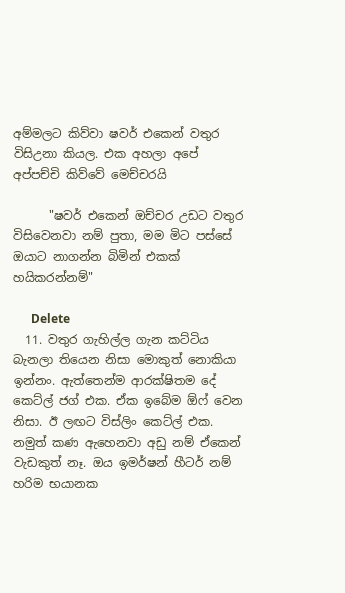අම්මලට කිව්වා ෂවර් එකෙන් වතුර විසිඋනා කියල. එක අහලා අපේ අප්පච්චි කිව්වේ මෙච්චරයි

      "ෂවර් එකෙන් ඔච්චර උඩට වතුර විසිවෙනවා නම් පුතා, මම මිට පස්සේ ඔයාට නාගන්න බිමින් එකක් හයිකරන්නම්"

      Delete
  11. වතුර ගැහිල්ල ගැන කට්ටිය බැනලා තියෙන නිසා මොකුත් නොකියා ඉන්නං. ඇත්තෙන්ම ආරක්ෂිතම දේ කෙට්ල් ජග් එක. ඒක ඉබේම ඕෆ් වෙන නිසා. ඊ ලඟට විස්ලිං කෙට්ල් එක. නමුත් කණ ඇහෙනවා අඩු නම් ඒකෙන් වැඩකුත් නෑ. ඔය ඉමර්ෂන් හීටර් නම් හරිම භයානක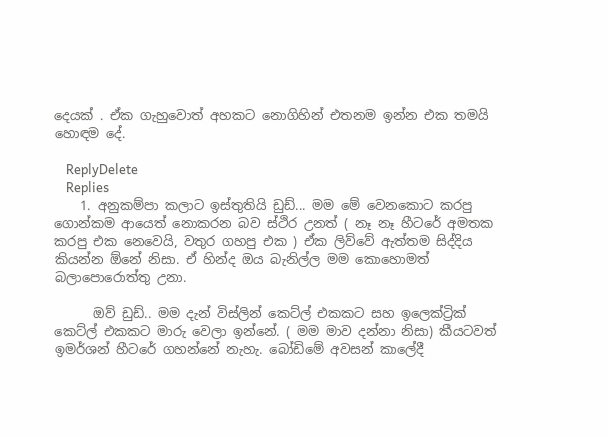දෙයක් . ඒක ගැහුවොත් අහකට නොගිහින් එතනම ඉන්න එක තමයි හොඳම දේ.

    ReplyDelete
    Replies
    1. අනුකම්පා කලාට ඉස්තුතියි ඩුඩ්... මම මේ වෙනකොට කරපු ගොන්කම ආයෙත් නොකරන බව ස්ථිර උනත් ( නෑ නෑ හීටරේ අමතක කරපු එක නෙවෙයි, වතුර ගහපු එක ) ඒක ලිව්වේ ඇත්තම සිද්දිය කියන්න ඕනේ නිසා. ඒ හින්ද ඔය බැනිල්ල මම කොහොමත් බලාපොරොත්තු උනා.

      ඔව් ඩුඩ්.. මම දැන් විස්ලින් කෙට්ල් එකකට සහ ඉලෙක්ට්‍රික් කෙට්ල් එකකට මාරු වෙලා ඉන්නේ. ( මම මාව දන්නා නිසා) කීයටවත් ඉමර්ශන් හීටරේ ගහන්නේ නැහැ. බෝඩිමේ අවසන් කාලේදී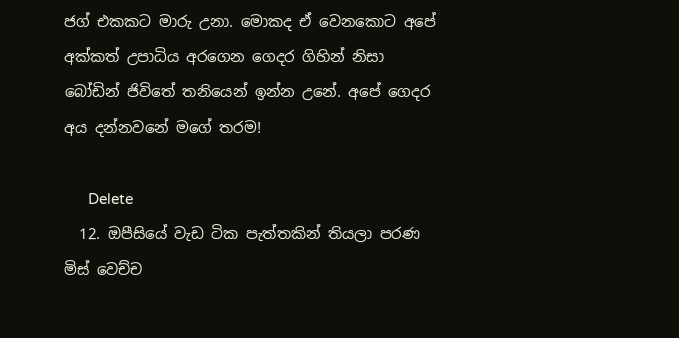ජග් එකකට මාරු උනා. මොකද ඒ වෙනකොට අපේ අක්කත් උපාධිය අරගෙන ගෙදර ගිහින් නිසා බෝඩින් ජිවිතේ තනියෙන් ඉන්න උනේ. අපේ ගෙදර අය දන්නවනේ මගේ තරම!

      Delete
  12. ඔපීසියේ වැඩ ටික පැත්තකින් තියලා පරණ මිස් වෙච්ච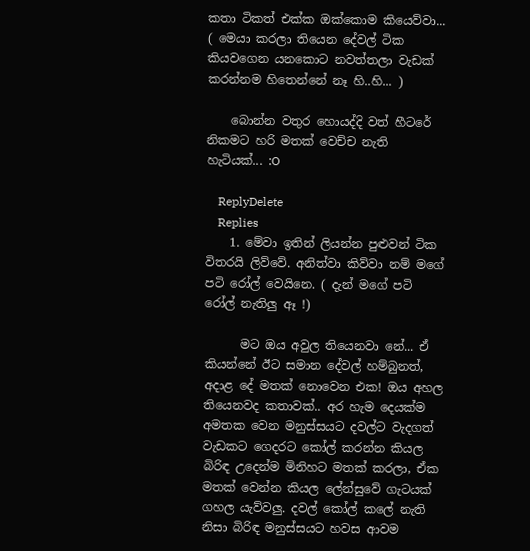කතා ටිකත් එක්ක ඔක්කොම කියෙව්වා... ( මෙයා කරලා තියෙන දේවල් ටික කියවගෙන යනකොට නවත්තලා වැඩක් කරන්නම හිතෙන්නේ නෑ හි..හි... )

    බොන්න වතුර හොයද්දි වත් හීටරේ නිකමට හරි මතක් වෙච්ච නැති හැටියක්... :O

    ReplyDelete
    Replies
    1. මේවා ඉතින් ලියන්න පුළුවන් ටික විතරයි ලිව්වේ. අනිත්වා කිව්වා නම් මගේ පටි රෝල් වෙයිනෙ. ( දැන් මගේ පටි රෝල් නැතිලු ඈ !)

      මට ඔය අවුල තියෙනවා නේ... ඒ කියන්නේ ඊට සමාන දේවල් හම්බුනත්, අදාළ දේ මතක් නොවෙන එක! ඔය අහල තියෙනවද කතාවක්.. අර හැම දෙයක්ම අමතක වෙන මනුස්සයට දවල්ට වැදගත් වැඩකට ගෙදරට කෝල් කරන්න කියල බිරිඳ උදෙන්ම මිනිහට මතක් කරලා, ඒක මතක් වෙන්න කියල ලේන්සුවේ ගැටයක් ගහල යැව්වලු. දවල් කෝල් කලේ නැති නිසා බිරිඳ මනුස්සයට හවස ආවම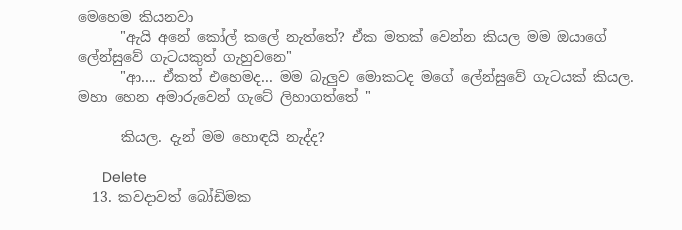මෙහෙම කියනවා
      "ඇයි අනේ කෝල් කලේ නැත්තේ? ඒක මතක් වෙන්න කියල මම ඔයාගේ ලේන්සුවේ ගැටයකුත් ගැහුවනෙ"
      "ආ.... ඒකත් එහෙමද... මම බැලුව මොකටද මගේ ලේන්සුවේ ගැටයක් කියල. මහා හෙන අමාරුවෙන් ගැටේ ලිහාගත්තේ "

      කියල. දැන් මම හොඳයි නැද්ද?

      Delete
  13. කවදාවත් බෝඩිමක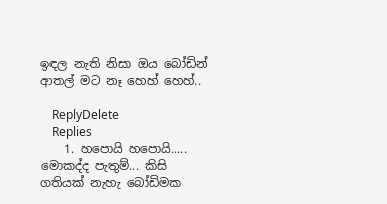ඉඳල නැති නිසා ඔය බෝඩින් ආතල් මට නෑ හෙහ් හෙහ්..

    ReplyDelete
    Replies
    1. හපොයි හපොයි..... මොකද්ද පැතුම්... කිසි ගතියක් නැහැ බෝඩිමක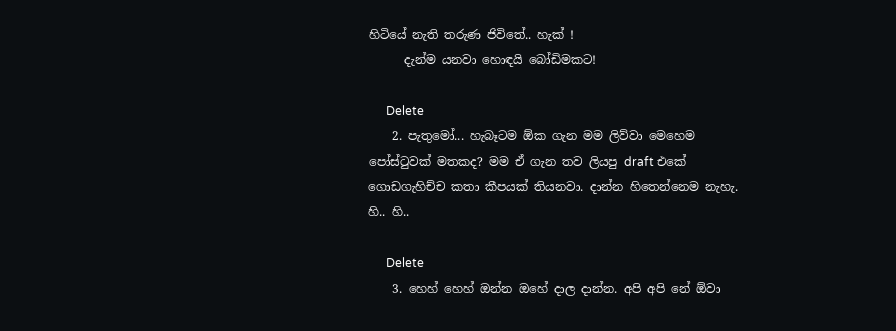හිටියේ නැති තරුණ ජිවිතේ.. හැක් !
      දැන්ම යනවා හොඳයි බෝඩිමකට!

      Delete
    2. පැතුමෝ... හැබෑටම ඕක ගැන මම ලිව්වා මෙහෙම පෝස්ටුවක් මතකද? මම ඒ ගැන තව ලියපු draft එකේ ගොඩගැහිච්ච කතා කීපයක් තියනවා. දාන්න හිතෙන්නෙම නැහැ. හි.. හි..

      Delete
    3. හෙහ් හෙහ් ඔන්න ඔහේ දාල දාන්න. අපි අපි නේ ඕවා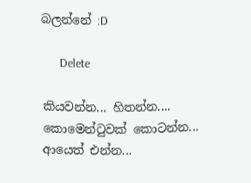බලන්නේ :D

      Delete

කියවන්න... හිතන්න.... කොමෙන්ටුවක් කොටන්න... ආයෙත් එන්න...